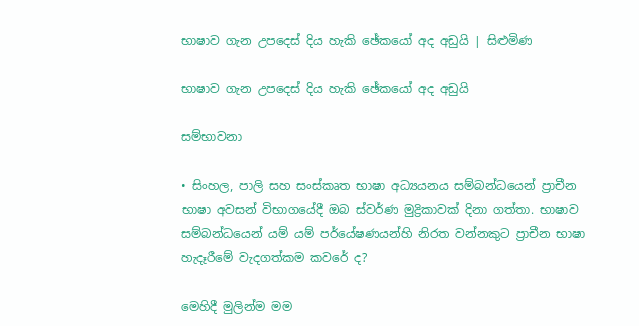භාෂාව ගැන උපදෙස් දිය හැකි ඡේකයෝ අද අඩුයි | සිළුමිණ

භාෂාව ගැන උපදෙස් දිය හැකි ඡේකයෝ අද අඩුයි

සම්භාවනා

• සිංහල, පාලි සහ සංස්කෘත භාෂා අධ්‍යයනය සම්බන්ධයෙන් ප්‍රාචීන භාෂා අවසන් විභාගයේදී ඔබ ස්වර්ණ මුද්‍රිකාවක් දිනා ගත්තා. භාෂාව සම්බන්ධයෙන් යම් යම් පර්යේෂණයන්හි නිරත වන්නකුට ප්‍රාචීන භාෂා හැදෑරීමේ වැදගත්කම කවරේ ද?

මෙහිදී මුලින්ම මම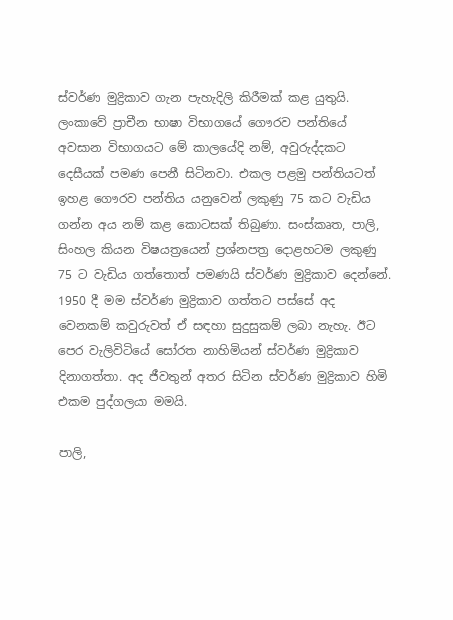ස්වර්ණ මුද්‍රිකාව ගැන පැහැදිලි කිරීමක් කළ යුතුයි. ලංකාවේ ප්‍රාචීන භාෂා විභාගයේ ගෞරව පන්තියේ අවසාන විභාගයට මේ කාලයේදි නම්, අවුරුද්දකට දෙසීයක් පමණ පෙනී සිටිනවා. එකල පළමු පන්තියටත් ඉහළ ගෞරව පන්තිය යනුවෙන් ලකුණු 75 කට වැඩිය ගන්න අය නම් කළ කොටසක් තිබුණා. සංස්කෘත, පාලි, සිංහල කියන විෂයත්‍රයෙන් ප්‍රශ්නපත්‍ර දොළහටම ලකුණු 75 ට වැඩිය ගත්තොත් පමණයි ස්වර්ණ මුද්‍රිකාව දෙන්නේ. 1950 දී මම ස්වර්ණ මුද්‍රිකාව ගත්තට පස්සේ අද වෙනකම් කවුරුවත් ඒ සඳහා සුදුසුකම් ලබා නැහැ. ඊට පෙර වැලිවිටියේ සෝරත නාහිමියන් ස්වර්ණ මුද්‍රිකාව දිනාගත්තා. අද ජීවතුන් අතර සිටින ස්වර්ණ මුද්‍රිකාව හිමි එකම පුද්ගලයා මමයි.

පාලි,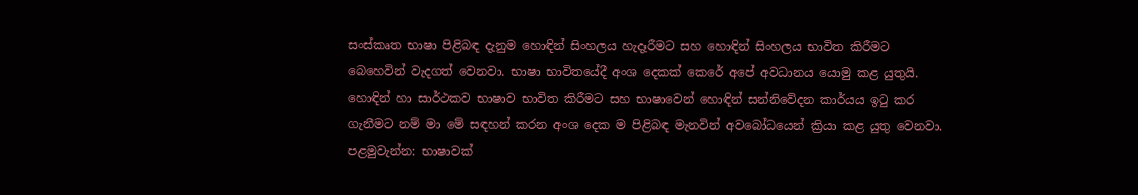සංස්කෘත භාෂා පිළිබඳ දැනුම හොඳින් සිංහලය හැදෑරීමට සහ හොඳින් සිංහලය භාවිත කිරීමට බෙහෙවින් වැදගත් වෙනවා. භාෂා භාවිතයේදී අංශ දෙකක් කෙරේ අපේ අවධානය යොමු කළ යුතුයි. හොඳින් හා සාර්ථකව භාෂාව භාවිත කිරීමට සහ භාෂාවෙන් හොඳින් සන්නිවේදන කාර්යය ඉටු කර ගැනීමට නම් මා මේ සඳහන් කරන අංශ දෙක ම පිළිබඳ මැනවින් අවබෝධයෙන් ක්‍රියා කළ යුතු වෙනවා. පළමුවැන්න: භාෂාවක්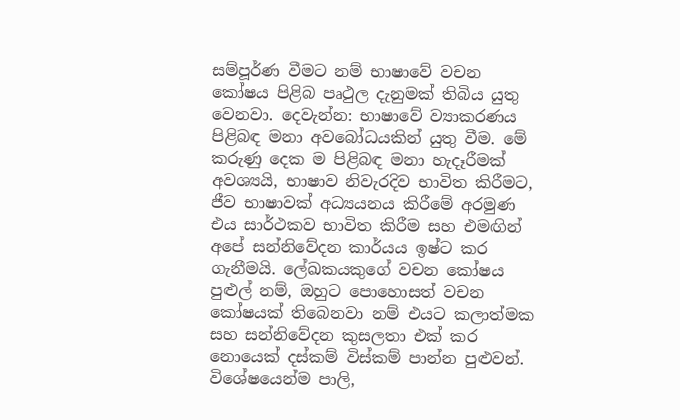සම්පූර්ණ වීමට නම් භාෂාවේ වචන කෝෂය පිළිබ පෘථුල දැනුමක් තිබිය යුතු වෙනවා. දෙවැන්න: භාෂාවේ ව්‍යාකරණය පිළිබඳ මනා අවබෝධයකින් යුතු වීම. මේ කරුණු දෙක ම පිළිබඳ මනා හැදෑරීමක් අවශ්‍යයි, භාෂාව නිවැරදිව භාවිත කිරීමට, ජීව භාෂාවක් අධ්‍යයනය කිරීමේ අරමුණ එය සාර්ථකව භාවිත කිරීම සහ එමඟින් අපේ සන්නිවේදන කාර්යය ඉෂ්ට කර ගැනීමයි. ලේඛකයකුගේ වචන කෝෂය පුළුල් නම්, ඔහුට පොහොසත් වචන කෝෂයක් තිබෙනවා නම් එයට කලාත්මක සහ සන්නිවේදන කුසලතා එක් කර නොයෙක් දස්කම් විස්කම් පාන්න පුළුවන්. විශේෂයෙන්ම පාලි,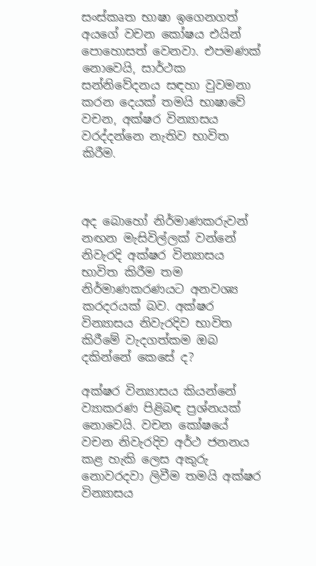සංස්කෘත භාෂා ඉගෙනගත් අ‍යගේ වචන කෝෂය එයින් පොහොසත් වෙනවා. එපමණක් නොවෙයි, සාර්ථක සන්නිවේදනය සඳහා වුවමනා කරන දෙයක් තමයි භාෂාවේ වචන, අක්ෂර වින්‍යාසය වරද්දන්නෙ නැතිව භාවිත කිරීම.



අද බොහෝ නිර්මාණකරුවන් නඟන මැසිවිල්ලක් වන්නේ නිවැරදි අක්ෂර වින්‍යාසය භාවිත කිරීම තම නිර්මාණකරණයට අනවශ්‍ය කරදරයක් බව. අක්ෂර වින්‍යාසය නිවැරදිව භාවිත කිරීමේ වැදගත්කම ඔබ දකින්නේ කෙසේ ද?

අක්ෂර වින්‍යාසය කියන්නේ ව්‍යාකරණ පිළිබඳ ප්‍රශ්නයක් නොවෙයි. වචන කෝෂයේ වචන නිවැරදිව අර්ථ ජනනය කළ හැකි ලෙස අකුරු නොවරදවා ලිවීම තමයි අක්ෂර වින්‍යාසය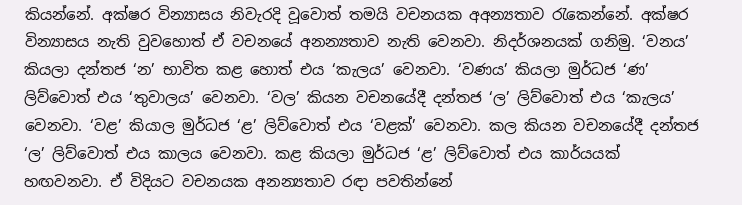කියන්නේ. අක්ෂර වින්‍යාසය නිවැරදි වූවොත් තමයි වචනයක අඅන්‍යතාව රැකෙන්නේ. අක්ෂර වින්‍යාසය නැති වුවහොත් ඒ වචනයේ අනන්‍යතාව නැති වෙනවා. නිදර්ශනයක් ගනිමු. ‘වනය’ කියලා දන්තජ ‘න’ භාවිත කළ හොත් එය ‘කැලය’ වෙනවා. ‘වණය’ කියලා මුර්ධජ ‘ණ’ ලිව්වොත් එය ‘තුවාලය’ වෙනවා. ‘වල’ කියන වචනයේදී දන්තජ ‘ල’ ලිව්වොත් එය ‘කැලය’ වෙනවා. ‘වළ’ කියාල මුර්ධජ ‘ළ’ ලිව්වොත් එය ‘වළක්’ වෙනවා. කල කියන වචනයේදී දන්තජ ‘ල’ ලිව්වොත් එය කාලය වෙනවා. කළ කියලා මුර්ධජ ‘ළ’ ලිව්වොත් එය කාර්යයක් හඟවනවා. ඒ විදියට වචනයක අනන්‍යතාව රඳා පවතින්නේ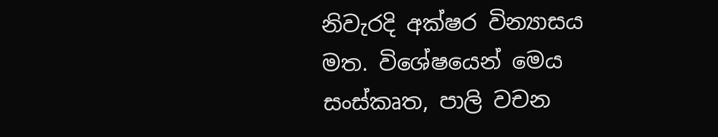නිවැරදි අක්ෂර වින්‍යාසය මත. විශේෂයෙන් මෙය සංස්කෘත, පාලි වචන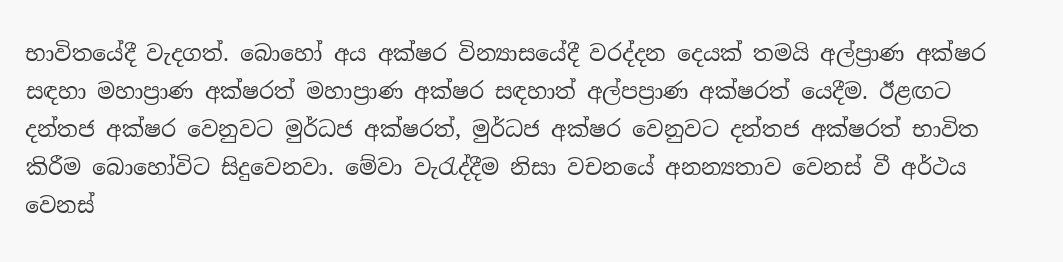භාවිතයේදී වැදගත්. බොහෝ අය අක්ෂර වින්‍යාසයේදී වරද්දන දෙයක් තමයි අල්ප්‍රාණ අක්ෂර සඳහා මහාප්‍රාණ අක්ෂරත් මහාප්‍රාණ අක්ෂර සඳහාත් අල්පප්‍රාණ අක්ෂරත් යෙදීම. ඊළඟට දන්තජ අක්ෂර වෙනුවට මුර්ධජ අක්ෂරත්, මුර්ධජ අක්ෂර වෙනුවට දන්තජ අක්ෂරත් භාවිත කිරීම බොහෝවිට සිදුවෙනවා. මේවා වැරැද්දීම නිසා වචනයේ අනන්‍යතාව වෙනස් වී අර්ථය වෙනස්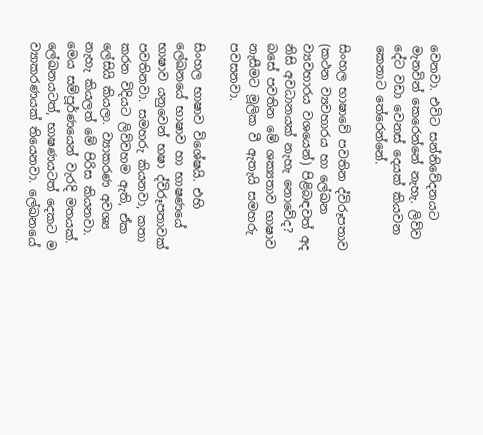වෙනවා. එවිට සන්නිවේදනයට මැනවින් කෙරෙන්නේ නැහැ. ලිව්ව දේට වඩා වෙනස් දෙයක් කියවන කෙනාට තේරෙන්නේ.

සිංහල භාෂාවේ පවතින ද්විරූපතාව (කථන ව්‍යවහාරය හා ලේඛන ව්‍යවහාරය වශයෙන්) පිළිබඳවත් අද නිසි අවධානයක් නැහැ නොවේද? බසේ පවතින මේ ශක්‍යතාව භාෂාව නැසීමට මූලික වී ඇතැයි සමහරු පවසනවා.

සිංහල භාෂාව විශේෂයි. එහි ලේඛනයේ භාෂාව හා භාෂණයේ භාෂාව යනුවෙන් භෂා ද්විරූපතාවක් පවතිනවා. සමහරු කියනවා, කතා කරන විදියට ලිව්වහම ඇති, ඒක ලේසියි කියලා. ව්‍යාකරණ අවශ්‍ය නැහැ කියලත් මේ පිරිස කියනවා. මෙය සම්පූර්ණයෙන් වැරදි මතයක්. ලේඛනයටත්, භාෂණයටත් දෙකට ම ව්‍යාකරණයක් තියෙනවා. ලේඛනයේ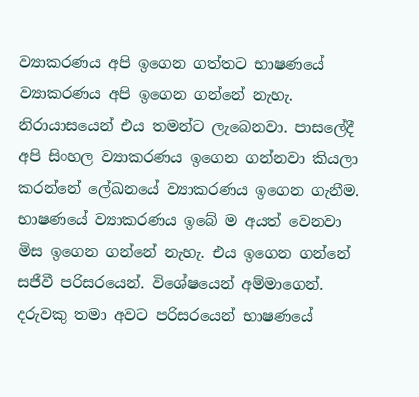ව්‍යාකරණය අපි ඉගෙන ගත්තට භාෂණයේ ව්‍යාකරණය අපි ඉගෙන ගන්නේ නැහැ. නිරායාසයෙන් එය තමන්ට ලැබෙනවා. පාසලේදී අපි සිංහල ව්‍යාකරණය ඉගෙන ගන්නවා කියලා කරන්නේ ලේඛනයේ ව්‍යාකරණය ඉගෙන ගැනීම. භාෂණයේ ව්‍යාකරණය ඉබේ ම අයත් වෙනවා මිස ඉගෙන ගන්නේ නැහැ. එය ඉගෙන ගන්නේ සජීවී පරිසරයෙන්. විශේෂයෙන් අම්මාගෙන්. දරුවකු තමා අවට පරිසරයෙන් භාෂණයේ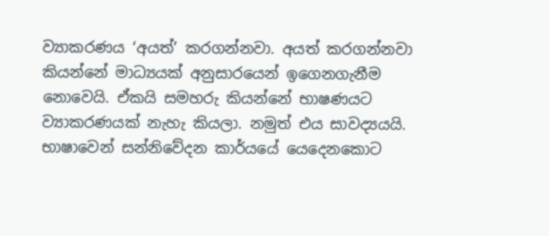ව්‍යාකරණය ‘අයත්’ කරගන්නවා. අයත් කරගන්නවා කියන්නේ මාධ්‍යයක් අනුසාරයෙන් ඉගෙනගැනීම නොවෙයි. ඒකයි සමහරු කියන්නේ භාෂණයට ව්‍යාකරණයක් නැහැ කියලා. නමුත් එය සාවද්‍යයයි. භාෂාවෙන් සන්නිවේදන කාර්යයේ යෙදෙනකොට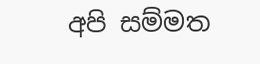අපි සම්මත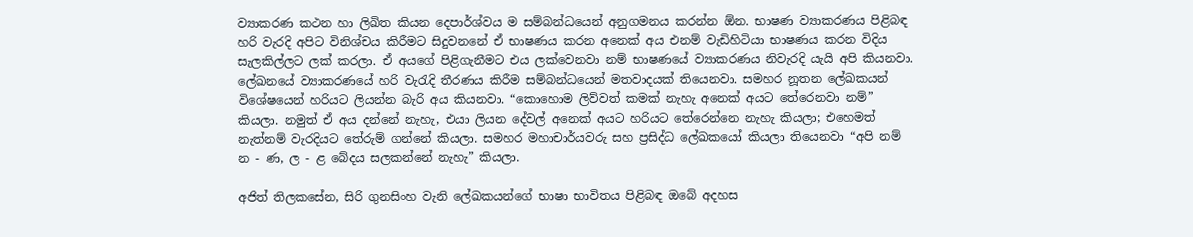ව්‍යාකරණ කථන හා ලිඛිත කියන දෙපාර්ශ්වය ම සම්බන්ධයෙන් අනුගමනය කරන්න ඕන. භාෂණ ව්‍යාකරණය පිළිබඳ හරි වැරදි අපිට විනිශ්චය කිරීමට සිදුවනනේ ඒ භාෂණය කරන අනෙක් අය එනම් වැඩිහිටියා භාෂණය කරන විදිය සැලකිල්ලට ලක් කරලා. ඒ අයගේ පිළිගැනීමට එය ලක්වෙනවා නම් භාෂණයේ ව්‍යාකරණය නිවැරදි යැයි අපි කියනවා. ලේඛනයේ ව්‍යාකරණයේ හරි වැරැදි තීරණය කිරීම සම්බන්ධයෙන් මතවාදයක් තියෙනවා. සමහර නූතන ලේඛකයන් විශේෂයෙන් හරියට ලියන්න බැරි අය කියනවා. “කොහොම ලිව්වත් කමක් නැහැ අනෙක් අයට තේරෙනවා නම්” කියලා. නමුත් ඒ අය දන්නේ නැහැ, එයා ලියන දේවල් අනෙක් අයට හරියට තේරෙන්නෙ නැහැ කියලා; එහෙමත් නැත්නම් වැරදියට තේරුම් ගන්නේ කියලා. සමහර මහාචාර්යවරු සහ ප්‍රසිද්ධ ලේඛකයෝ කියලා තියෙනවා “අපි නම් න - ණ, ල - ළ බේදය සලකන්නේ නැහැ” කියලා.

අජිත් තිලකසේන, සිරි ගුනසිංහ වැනි ලේඛකයන්ගේ භාෂා භාවිතය පිළිබඳ ඔබේ අදහස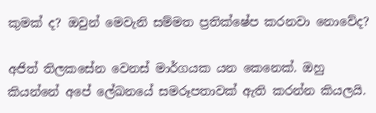කුමක් ද? ඔවුන් මෙවැනි සම්මත ප්‍රතික්ෂේප කරනවා නොවේද?

අජිත් තිලකසේන වෙනස් මාර්ගයක යන කෙනෙක්. ඔහු කියන්නේ අපේ ලේඛනයේ සමරූපතාවක් ඇති කරන්න කියලයි.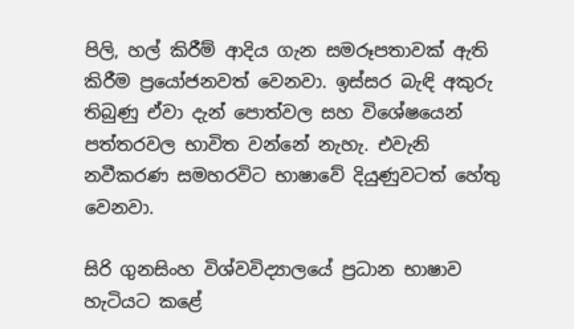පිලි, හල් කිරීම් ආදිය ගැන සමරූපතාවක් ඇති කිරීම ප්‍රයෝජනවත් වෙනවා. ඉස්සර බැඳි අකුරු තිබුණු ඒවා දැන් පොත්වල සහ විශේෂයෙන් පත්තරවල භාවිත වන්නේ නැහැ. එවැනි නවීකරණ සමහරවිට භාෂාවේ දියුණුවටත් හේතු වෙනවා.

සිරි ගුනසිංහ විශ්වවිද්‍යාලයේ ප්‍රධාන භාෂාව හැටියට කළේ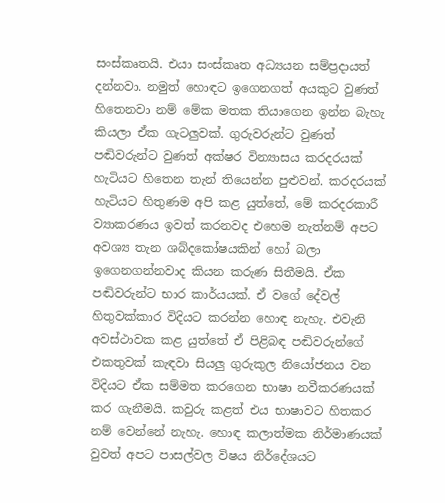සංස්කෘතයි. එයා සංස්කෘත අධ්‍යයන සම්ප්‍රදායත් දන්නවා. නමුත් හොඳට ඉගෙනගත් අයකුට වුණත් හිතෙනවා නම් මේක මතක තියාගෙන ඉන්න බැහැ කියලා ඒක ගැටලුවක්. ගුරුවරුන්ට වුණත් පඬිවරුන්ට වුණත් අක්ෂර වින්‍යාසය කරදරයක් හැටියට හිතෙන තැන් තියෙන්න පුළුවන්. කරදරයක් හැටියට හිතුණම අපි කළ යුත්තේ, මේ කරදරකාරී ව්‍යාකරණය ඉවත් කරනවද එහෙම නැත්නම් අපට අවශ්‍ය තැන ශබ්දකෝෂයකින් හෝ බලා ඉගෙනගන්නවාද කියන කරුණ සිතීමයි. ඒක පඬිවරුන්ට භාර කාර්යයක්. ඒ වගේ දේවල් හිතුවක්කාර විදියට කරන්න හොඳ නැහැ. එවැනි අවස්ථාවක කළ යුත්තේ ඒ පිළිබඳ පඬිවරුන්ගේ එකතුවක් කැඳවා සියලු ගුරුකුල නියෝජනය වන විදියට ඒක සම්මත කරගෙන භාෂා නවීකරණයක් කර ගැනීමයි. කවුරු කළත් එය භාෂාවට හිතකර නම් වෙන්නේ නැහැ. හොඳ කලාත්මක නිර්මාණයක් වුවත් අපට පාසල්වල විෂය නිර්දේශයට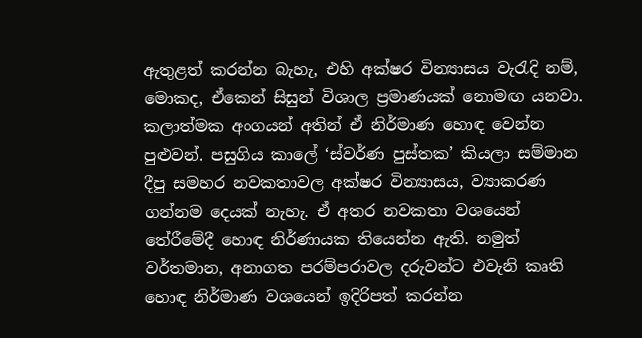ඇතුළත් කරන්න බැහැ, එහි අක්ෂර වින්‍යාසය වැරැදි නම්, මොකද, ඒකෙන් සිසුන් විශාල ප්‍රමාණයක් නොමඟ යනවා. කලාත්මක අංගයන් අතින් ඒ නිර්මාණ හොඳ වෙන්න පුළුවන්. පසුගිය කාලේ ‘ස්වර්ණ පුස්තක’ කියලා සම්මාන දීපු සමහර නවකතාවල අක්ෂර වින්‍යාසය, ව්‍යාකරණ ගන්නම දෙයක් නැහැ. ඒ අතර නවකතා වශයෙන් තේරීමේදී හොඳ නිර්ණායක තියෙන්න ඇති. නමුත් වර්තමාන, අනාගත පරම්පරාවල දරුවන්ට එවැනි කෘති හොඳ නිර්මාණ වශයෙන් ඉදිරිපත් කරන්න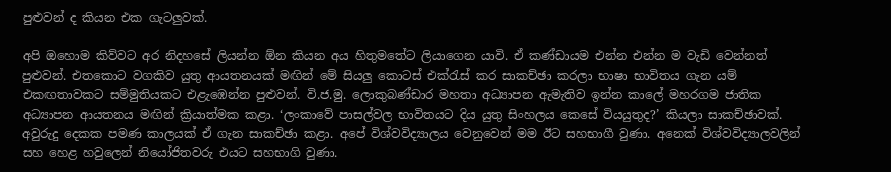පුළුවන් ද කියන එක ගැටලුවක්.

අපි ඔහොම කිව්වට අර නිදහසේ ලියන්න ඕන කියන අය හිතුමතේට ලියාගෙන යාවි. ඒ කණ්ඩායම එන්න එන්න ම වැඩි වෙන්නත් පුළුවන්. එතකොට වගකිව යුතු ආයතනයක් මඟින් මේ සියලු කොටස් එක්රැස් කර සාකච්ඡා කරලා භාෂා භාවිතය ගැන යම් එකඟතාවකට සම්මුතියකට එළැඹෙන්න පුළුවන්. වි.ජ.මු. ලොකුබණ්ඩාර මහතා අධ්‍යාපන ඇමැතිව ඉන්න කාලේ මහරගම ජාතික අධ්‍යාපන ආයතනය මඟින් ක්‍රියාත්මක කළා. ‘ලංකාවේ පාසල්වල භාවිතයට දිය යුතු සිංහලය කෙසේ වියයුතුද?’ කියලා සාකච්ඡාවක්. අවුරුදු දෙකක පමණ කාලයක් ඒ ගැන සාකච්ඡා කළා. අපේ විශ්වවිද්‍යාලය වෙනුවෙන් මම ඊට සහභාගී වුණා. අනෙක් විශ්වවිද්‍යාලවලින් සහ හෙළ හවුලෙන් නියෝජිතවරු එයට සහභාගි වුණා.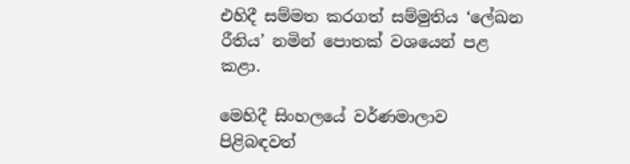එහිදී සම්මත කරගත් සම්මුතිය ‘ලේඛන රීතිය’ නමින් පොතක් වශයෙන් පළ කළා.

මෙහිදී සිංහලයේ වර්ණමාලාව පිළිබඳවත්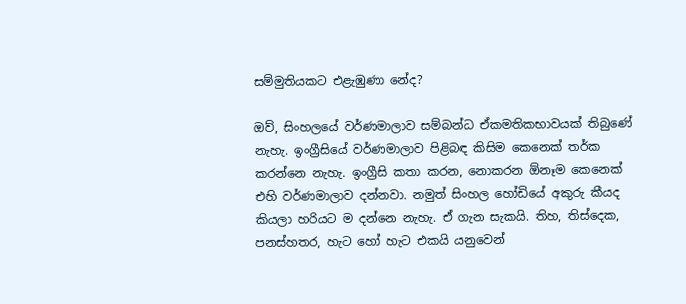සම්මුතියකට එළැඹුණා නේද?

ඔව්, සිංහලයේ වර්ණමාලාව සම්බන්ධ ඒකමතිකභාවයක් තිබුණේ නැහැ. ඉංග්‍රීසියේ වර්ණමාලාව පිළිබඳ කිසිම කෙනෙක් තර්ක කරන්නෙ නැහැ. ඉංග්‍රීසි කතා කරන, නොකරන ඕනෑම කෙනෙක් එහි වර්ණමාලාව දන්නවා. නමුත් සිංහල හෝඩියේ අකුරු කීයද කියලා හරියට ම දන්නෙ නැහැ. ඒ ගැන සැකයි. තිහ, තිස්දෙක, පනස්හතර, හැට ‍හෝ හැට එකයි යනුවෙන්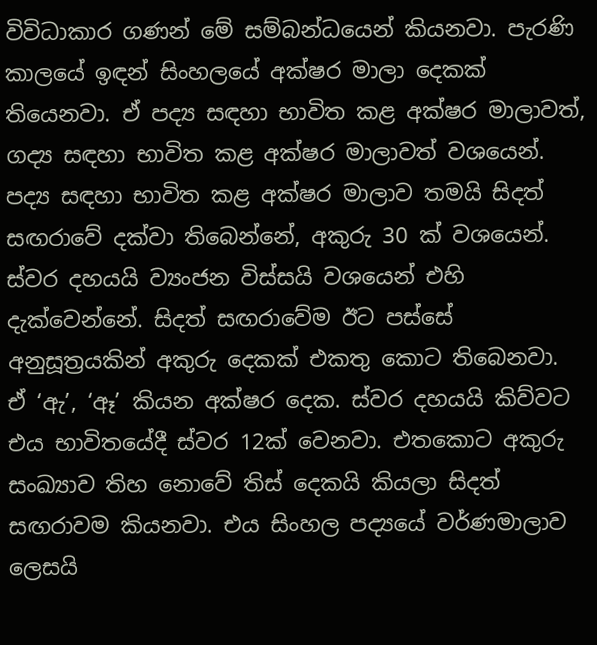විවිධාකාර ගණන් මේ සම්බන්ධයෙන් කියනවා. පැරණි කාලයේ ඉඳන් සිංහලයේ අක්ෂර මාලා දෙකක් තියෙනවා. ඒ පද්‍ය සඳහා භාවිත කළ අක්ෂර මාලාවත්, ගද්‍ය සඳහා භාවිත කළ අක්ෂර මාලාවත් වශයෙන්. පද්‍ය සඳහා භාවිත කළ අක්ෂර මාලාව තමයි සිදත් සඟරාවේ දක්වා තිබෙන්නේ, අකුරු 30 ක් වශයෙන්. ස්වර දහයයි ව්‍යංජන විස්සයි වශයෙන් එහි දැක්වෙන්නේ. සිදත් සඟරාවේම ඊට පස්සේ අනුසූත්‍රයකින් අකුරු දෙකක් එකතු කොට තිබෙනවා. ඒ ‘ඇ’, ‘ඈ’ කියන අක්ෂර දෙක. ස්වර දහයයි කිව්වට එය භාවිතයේදී ස්වර 12ක් වෙනවා. එතකොට අකුරු සංඛ්‍යාව තිහ නොවේ තිස් දෙකයි කියලා සිදත් සඟරාවම කියනවා. එය සිංහල පද්‍යයේ වර්ණමාලාව ලෙසයි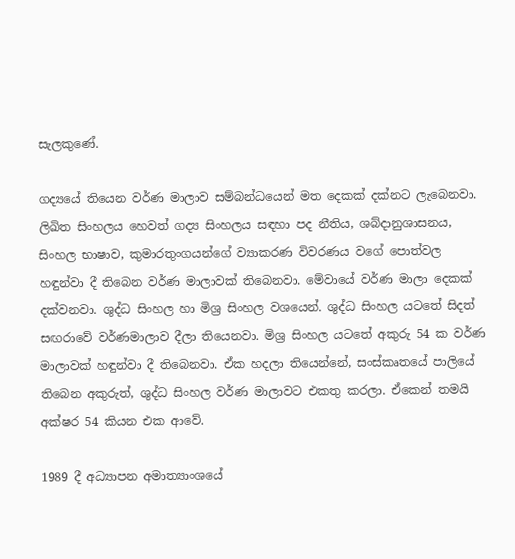සැලකුණේ.

ගද්‍යයේ තියෙන වර්ණ මාලාව සම්බන්ධයෙන් මත දෙකක් දක්නට ලැබෙනවා. ලිඛිත සිංහලය හෙවත් ගද්‍ය සිංහලය සඳහා පද නීතිය, ශබ්දානුශාසනය, සිංහල භාෂාව, කුමාරතුංගයන්ගේ ව්‍යාකරණ විවරණය වගේ පොත්වල හඳුන්වා දී තිබෙන වර්ණ මාලාවක් තිබෙනවා. මේවායේ වර්ණ මාලා දෙකක් දක්වනවා. ශුද්ධ සිංහල හා මිශ්‍ර සිංහල වශයෙන්. ශුද්ධ සිංහල යටතේ සිදත් සඟරාවේ වර්ණමාලාව දීලා තියෙනවා. මිශ්‍ර සිංහල යටතේ අකුරු 54 ක වර්ණ මාලාවක් හඳුන්වා දී තිබෙනවා. ඒක හදලා තියෙන්නේ, සංස්කෘතයේ පාලියේ තිබෙන අකුරුත්, ශුද්ධ සිංහල වර්ණ මාලාවට එකතු කරලා. ඒකෙන් තමයි අක්ෂර 54 කියන එක ආවේ.

1989 දී අධ්‍යාපන අමාත්‍යාංශයේ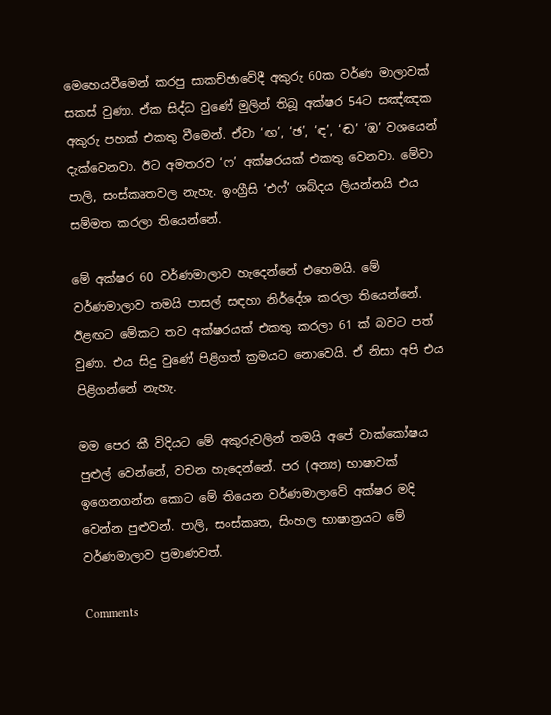මෙහෙයවීමෙන් කරපු සාකච්ඡාවේදී අකුරු 60ක වර්ණ මාලාවක් සකස් වුණා. ඒක සිද්ධ වුණේ මුලින් තිබූ අක්ෂර 54ට සඤ්ඤක අකුරු පහක් එකතු වීමෙන්. ඒවා ‘ඟ’, ‘ඡ’, ‘ඳ’, ‘ඬ’ ‘ඹ’ වශයෙන් දැක්වෙනවා. ඊට අමතරව ‘ෆ’ අක්ෂරයක් එකතු වෙනවා. මේවා පාලි, සංස්කෘතවල නැහැ. ඉංග්‍රීසි ‘එෆ්’ ශබ්දය ලියන්නයි එය සම්මත කරලා තියෙන්නේ.

මේ අක්ෂර 60 වර්ණමාලාව හැදෙන්නේ එහෙමයි. මේ වර්ණමාලාව තමයි පාසල් සඳහා නිර්දේශ කරලා තියෙන්නේ. ඊළඟට මේකට තව අක්ෂරයක් එකතු කරලා 61 ක් බවට පත් වුණා. එය සිදු වුණේ පිළිගත් ක්‍රමයට නොවෙයි. ඒ නිසා අපි එය පිළිගන්නේ නැහැ.

මම පෙර කී විදියට මේ අකුරුවලින් තමයි අපේ වාක්කෝෂය පුළුල් වෙන්නේ, වචන හැදෙන්නේ. පර (අන්‍ය) භාෂාවක් ඉගෙනගන්න කොට මේ තියෙන වර්ණමාලාවේ අක්ෂර මදි වෙන්න පුළුවන්. පාලි, සංස්කෘත, සිංහල භාෂාත්‍රයට මේ වර්ණමාලාව ප්‍රමාණවත්.

Comments